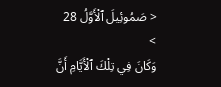< صَمُوئِيلَ ٱلْأَوَّلُ 28 >
وَكَانَ فِي تِلْكَ ٱلْأَيَّامِ أَنَّ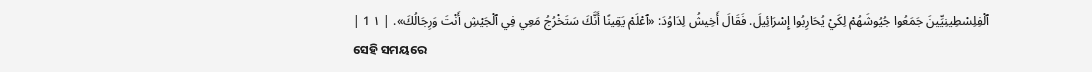ٱلْفِلِسْطِينِيِّينَ جَمَعُوا جُيُوشَهُمْ لِكَيْ يُحَارِبُوا إِسْرَائِيلَ. فَقَالَ أَخِيشُ لِدَاوُدَ: «ٱعْلَمْ يَقِينًا أَنَّكَ سَتَخْرُجُ مَعِي فِي ٱلْجَيْشِ أَنْتَ وَرِجَالُكَ». | ١ 1 |
ସେହି ସମୟରେ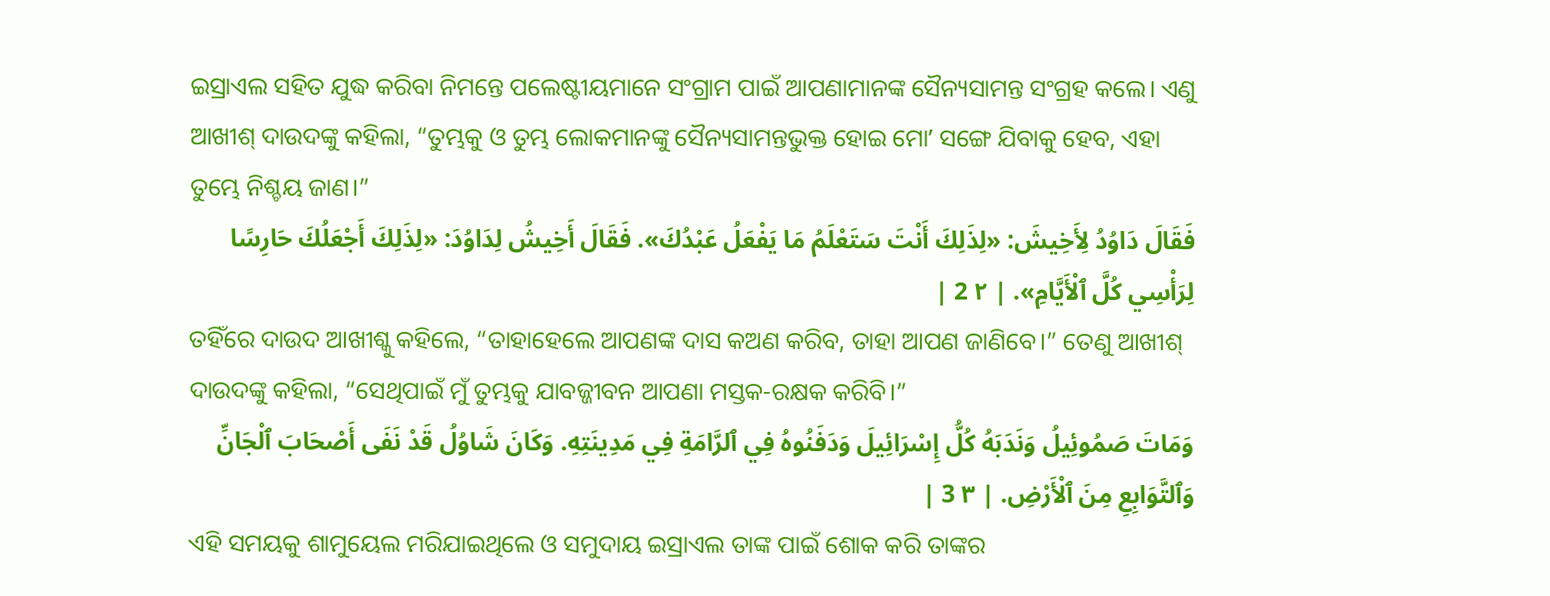ଇସ୍ରାଏଲ ସହିତ ଯୁଦ୍ଧ କରିବା ନିମନ୍ତେ ପଲେଷ୍ଟୀୟମାନେ ସଂଗ୍ରାମ ପାଇଁ ଆପଣାମାନଙ୍କ ସୈନ୍ୟସାମନ୍ତ ସଂଗ୍ରହ କଲେ। ଏଣୁ ଆଖୀଶ୍ ଦାଉଦଙ୍କୁ କହିଲା, “ତୁମ୍ଭକୁ ଓ ତୁମ୍ଭ ଲୋକମାନଙ୍କୁ ସୈନ୍ୟସାମନ୍ତଭୁକ୍ତ ହୋଇ ମୋʼ ସଙ୍ଗେ ଯିବାକୁ ହେବ, ଏହା ତୁମ୍ଭେ ନିଶ୍ଚୟ ଜାଣ।”
فَقَالَ دَاوُدُ لِأَخِيشَ: «لِذَلِكَ أَنْتَ سَتَعْلَمُ مَا يَفْعَلُ عَبْدُكَ». فَقَالَ أَخِيشُ لِدَاوُدَ: «لِذَلِكَ أَجْعَلُكَ حَارِسًا لِرَأْسِي كُلَّ ٱلْأَيَّامِ». | ٢ 2 |
ତହିଁରେ ଦାଉଦ ଆଖୀଶ୍କୁ କହିଲେ, “ତାହାହେଲେ ଆପଣଙ୍କ ଦାସ କଅଣ କରିବ, ତାହା ଆପଣ ଜାଣିବେ।” ତେଣୁ ଆଖୀଶ୍ ଦାଉଦଙ୍କୁ କହିଲା, “ସେଥିପାଇଁ ମୁଁ ତୁମ୍ଭକୁ ଯାବଜ୍ଜୀବନ ଆପଣା ମସ୍ତକ-ରକ୍ଷକ କରିବି।”
وَمَاتَ صَمُوئِيلُ وَنَدَبَهُ كُلُّ إِسْرَائِيلَ وَدَفَنُوهُ فِي ٱلرَّامَةِ فِي مَدِينَتِهِ. وَكَانَ شَاوُلُ قَدْ نَفَى أَصْحَابَ ٱلْجَانِّ وَٱلتَّوَابِعِ مِنَ ٱلْأَرْضِ. | ٣ 3 |
ଏହି ସମୟକୁ ଶାମୁୟେଲ ମରିଯାଇଥିଲେ ଓ ସମୁଦାୟ ଇସ୍ରାଏଲ ତାଙ୍କ ପାଇଁ ଶୋକ କରି ତାଙ୍କର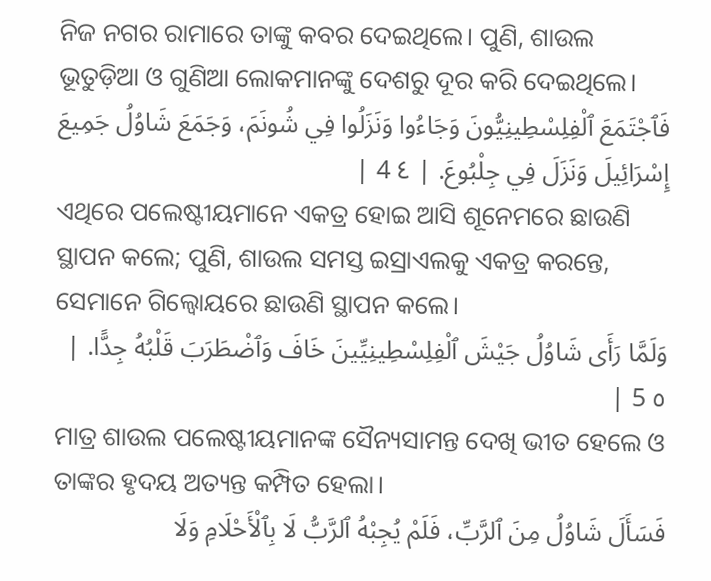ନିଜ ନଗର ରାମାରେ ତାଙ୍କୁ କବର ଦେଇଥିଲେ। ପୁଣି, ଶାଉଲ ଭୂତୁଡ଼ିଆ ଓ ଗୁଣିଆ ଲୋକମାନଙ୍କୁ ଦେଶରୁ ଦୂର କରି ଦେଇଥିଲେ।
فَٱجْتَمَعَ ٱلْفِلِسْطِينِيُّونَ وَجَاءُوا وَنَزَلُوا فِي شُونَمَ، وَجَمَعَ شَاوُلُ جَمِيعَ إِسْرَائِيلَ وَنَزَلَ فِي جِلْبُوعَ. | ٤ 4 |
ଏଥିରେ ପଲେଷ୍ଟୀୟମାନେ ଏକତ୍ର ହୋଇ ଆସି ଶୂନେମରେ ଛାଉଣି ସ୍ଥାପନ କଲେ; ପୁଣି, ଶାଉଲ ସମସ୍ତ ଇସ୍ରାଏଲକୁ ଏକତ୍ର କରନ୍ତେ, ସେମାନେ ଗିଲ୍ବୋୟରେ ଛାଉଣି ସ୍ଥାପନ କଲେ।
وَلَمَّا رَأَى شَاوُلُ جَيْشَ ٱلْفِلِسْطِينِيِّينَ خَافَ وَٱضْطَرَبَ قَلْبُهُ جِدًّا. | ٥ 5 |
ମାତ୍ର ଶାଉଲ ପଲେଷ୍ଟୀୟମାନଙ୍କ ସୈନ୍ୟସାମନ୍ତ ଦେଖି ଭୀତ ହେଲେ ଓ ତାଙ୍କର ହୃଦୟ ଅତ୍ୟନ୍ତ କମ୍ପିତ ହେଲା।
فَسَأَلَ شَاوُلُ مِنَ ٱلرَّبِّ، فَلَمْ يُجِبْهُ ٱلرَّبُّ لَا بِٱلْأَحْلَامِ وَلَا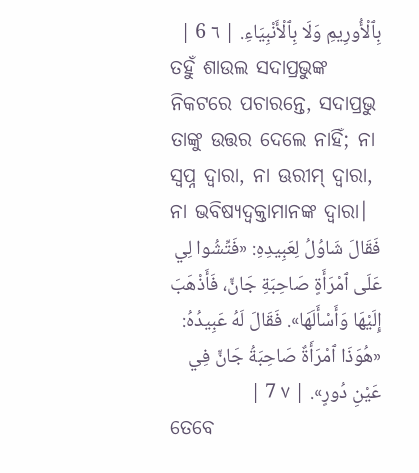بِٱلْأُورِيمِ وَلَا بِٱلْأَنْبِيَاءِ. | ٦ 6 |
ତହୁଁ ଶାଉଲ ସଦାପ୍ରଭୁଙ୍କ ନିକଟରେ ପଚାରନ୍ତେ, ସଦାପ୍ରଭୁ ତାଙ୍କୁ ଉତ୍ତର ଦେଲେ ନାହିଁ; ନା ସ୍ୱପ୍ନ ଦ୍ୱାରା, ନା ଊରୀମ୍ ଦ୍ୱାରା, ନା ଭବିଷ୍ୟଦ୍ବକ୍ତାମାନଙ୍କ ଦ୍ୱାରା।
فَقَالَ شَاوُلُ لِعَبِيدِهِ: «فَتِّشُوا لِي عَلَى ٱمْرَأَةٍ صَاحِبَةِ جَانٍّ، فَأَذْهَبَ إِلَيْهَا وَأَسْأَلَهَا». فَقَالَ لَهُ عَبِيدُهُ: «هُوَذَا ٱمْرَأَةٌ صَاحِبَةُ جَانٍّ فِي عَيْنِ دُورٍ». | ٧ 7 |
ତେବେ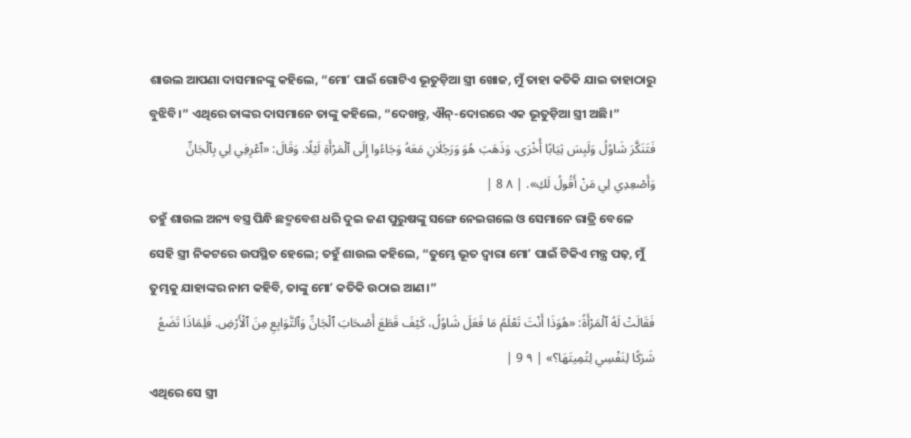ଶାଉଲ ଆପଣା ଦାସମାନଙ୍କୁ କହିଲେ, “ମୋʼ ପାଇଁ ଗୋଟିଏ ଭୂତୁଡ଼ିଆ ସ୍ତ୍ରୀ ଖୋଜ, ମୁଁ ତାହା କତିକି ଯାଇ ତାହାଠାରୁ ବୁଝିବି।” ଏଥିରେ ତାଙ୍କର ଦାସମାନେ ତାଙ୍କୁ କହିଲେ, “ଦେଖନ୍ତୁ, ଐନ୍-ଦୋରରେ ଏକ ଭୂତୁଡ଼ିଆ ସ୍ତ୍ରୀ ଅଛି।”
فَتَنَكَّرَ شَاوُلُ وَلَبِسَ ثِيَابًا أُخْرَى، وَذَهَبَ هُوَ وَرَجُلَانِ مَعَهُ وَجَاءُوا إِلَى ٱلْمَرْأَةِ لَيْلًا. وَقَالَ: «ٱعْرِفِي لِي بِٱلْجَانِّ وَأَصْعِدِي لِي مَنْ أَقُولُ لَكِ». | ٨ 8 |
ତହୁଁ ଶାଉଲ ଅନ୍ୟ ବସ୍ତ୍ର ପିନ୍ଧି ଛଦ୍ମବେଶ ଧରି ଦୁଇ ଜଣ ପୁରୁଷଙ୍କୁ ସଙ୍ଗେ ନେଇଗଲେ ଓ ସେମାନେ ରାତ୍ରି ବେଳେ ସେହି ସ୍ତ୍ରୀ ନିକଟରେ ଉପସ୍ଥିତ ହେଲେ; ତହୁଁ ଶାଉଲ କହିଲେ, “ତୁମ୍ଭେ ଭୂତ ଦ୍ୱାରା ମୋʼ ପାଇଁ ଟିକିଏ ମନ୍ତ୍ର ପଢ଼, ମୁଁ ତୁମ୍ଭକୁ ଯାହାଙ୍କର ନାମ କହିବି, ତାଙ୍କୁ ମୋʼ କତିକି ଉଠାଇ ଆଣ।”
فَقَالَتْ لَهُ ٱلْمَرْأَةُ: «هُوَذَا أَنْتَ تَعْلَمُ مَا فَعَلَ شَاوُلُ، كَيْفَ قَطَعَ أَصْحَابَ ٱلْجَانِّ وَٱلتَّوَابِعِ مِنَ ٱلْأَرْضِ. فَلِمَاذَا تَضَعُ شَرَكًا لِنَفْسِي لِتُمِيتَهَا؟» | ٩ 9 |
ଏଥିରେ ସେ ସ୍ତ୍ରୀ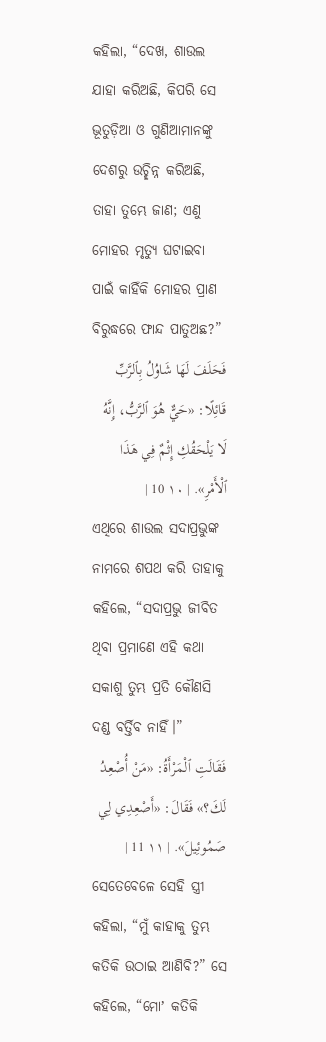କହିଲା, “ଦେଖ, ଶାଉଲ ଯାହା କରିଅଛି, କିପରି ସେ ଭୂତୁଡ଼ିଆ ଓ ଗୁଣିଆମାନଙ୍କୁ ଦେଶରୁ ଉଚ୍ଛିନ୍ନ କରିଅଛି, ତାହା ତୁମ୍ଭେ ଜାଣ; ଏଣୁ ମୋହର ମୃତ୍ୟୁ ଘଟାଇବା ପାଇଁ କାହିଁକି ମୋହର ପ୍ରାଣ ବିରୁଦ୍ଧରେ ଫାନ୍ଦ ପାତୁଅଛ?”
فَحَلَفَ لَهَا شَاوُلُ بِٱلرَّبِّ قَائِلًا: «حَيٌّ هُوَ ٱلرَّبُّ، إِنَّهُ لَا يَلْحَقُكِ إِثْمٌ فِي هَذَا ٱلْأَمْرِ». | ١٠ 10 |
ଏଥିରେ ଶାଉଲ ସଦାପ୍ରଭୁଙ୍କ ନାମରେ ଶପଥ କରି ତାହାକୁ କହିଲେ, “ସଦାପ୍ରଭୁ ଜୀବିତ ଥିବା ପ୍ରମାଣେ ଏହି କଥା ସକାଶୁ ତୁମ୍ଭ ପ୍ରତି କୌଣସି ଦଣ୍ଡ ବର୍ତ୍ତିବ ନାହିଁ।”
فَقَالَتِ ٱلْمَرْأَةُ: «مَنْ أُصْعِدُ لَكَ؟» فَقَالَ: «أَصْعِدِي لِي صَمُوئِيلَ». | ١١ 11 |
ସେତେବେଳେ ସେହି ସ୍ତ୍ରୀ କହିଲା, “ମୁଁ କାହାକୁ ତୁମ୍ଭ କତିକି ଉଠାଇ ଆଣିବି?” ସେ କହିଲେ, “ମୋʼ କତିକି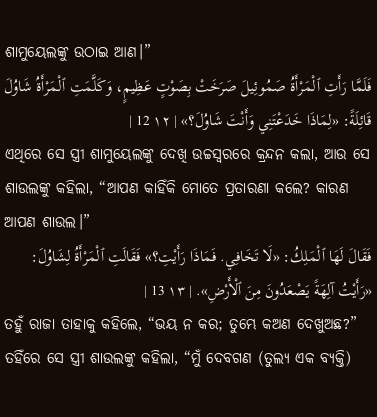ଶାମୁୟେଲଙ୍କୁ ଉଠାଇ ଆଣ।”
فَلَمَّا رَأَتِ ٱلْمَرْأَةُ صَمُوئِيلَ صَرَخَتْ بِصَوْتٍ عَظِيمٍ، وَكَلَّمَتِ ٱلْمَرْأَةُ شَاوُلَ قَائِلَةً: «لِمَاذَا خَدَعْتَنِي وَأَنْتَ شَاوُلَ؟» | ١٢ 12 |
ଏଥିରେ ସେ ସ୍ତ୍ରୀ ଶାମୁୟେଲଙ୍କୁ ଦେଖି ଉଚ୍ଚସ୍ୱରରେ କ୍ରନ୍ଦନ କଲା, ଆଉ ସେ ଶାଉଲଙ୍କୁ କହିଲା, “ଆପଣ କାହିଁକି ମୋତେ ପ୍ରତାରଣା କଲେ? କାରଣ ଆପଣ ଶାଉଲ।”
فَقَالَ لَهَا ٱلْمَلِكُ: «لَا تَخَافِي. فَمَاذَا رَأَيْتِ؟» فَقَالَتِ ٱلْمَرْأَةُ لِشَاوُلَ: «رَأَيْتُ آلِهَةً يَصْعَدُونَ مِنَ ٱلْأَرْضِ». | ١٣ 13 |
ତହୁଁ ରାଜା ତାହାକୁ କହିଲେ, “ଭୟ ନ କର; ତୁମ୍ଭେ କଅଣ ଦେଖୁଅଛ?” ତହିଁରେ ସେ ସ୍ତ୍ରୀ ଶାଉଲଙ୍କୁ କହିଲା, “ମୁଁ ଦେବଗଣ (ତୁଲ୍ୟ ଏକ ବ୍ୟକ୍ତି)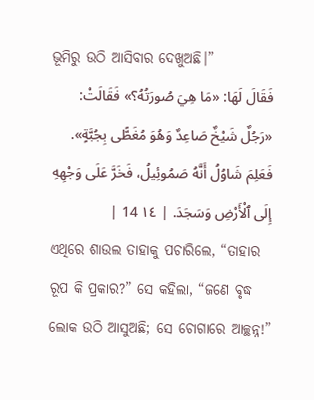ଭୂମିରୁ ଉଠି ଆସିବାର ଦେଖୁଅଛି।”
فَقَالَ لَهَا: «مَا هِيَ صُورَتُهُ؟» فَقَالَتْ: «رَجُلٌ شَيْخٌ صَاعِدٌ وَهُوَ مُغَطًّى بِجُبَّةٍ». فَعَلِمَ شَاوُلُ أَنَّهُ صَمُوئِيلُ، فَخَرَّ عَلَى وَجْهِهِ إِلَى ٱلْأَرْضِ وَسَجَدَ. | ١٤ 14 |
ଏଥିରେ ଶାଉଲ ତାହାକୁ ପଚାରିଲେ, “ତାହାର ରୂପ କି ପ୍ରକାର?” ସେ କହିଲା, “ଜଣେ ବୃଦ୍ଧ ଲୋକ ଉଠି ଆସୁଅଛି; ସେ ଚୋଗାରେ ଆଚ୍ଛନ୍ନ!”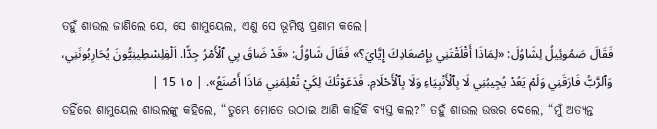ତହୁଁ ଶାଉଲ ଜାଣିଲେ ଯେ, ସେ ଶାମୁୟେଲ, ଏଣୁ ସେ ଭୂମିଷ୍ଠ ପ୍ରଣାମ କଲେ।
فَقَالَ صَمُوئِيلُ لِشَاوُلَ: «لِمَاذَا أَقْلَقْتَنِي بِإِصْعَادِكَ إِيَّايَ؟» فَقَالَ شَاوُلُ: «قَدْ ضَاقَ بِي ٱلْأَمْرُ جِدًّا. اَلْفِلِسْطِينِيُّونَ يُحَارِبُونَنِي، وَٱلرَّبُّ فَارَقَنِي وَلَمْ يَعُدْ يُجِيبُنِي لَا بِٱلْأَنْبِيَاءِ وَلَا بِٱلْأَحْلَامِ. فَدَعَوْتُكَ لِكَيْ تُعْلِمَنِي مَاذَا أَصْنَعُ». | ١٥ 15 |
ତହିଁରେ ଶାମୁୟେଲ ଶାଉଲଙ୍କୁ କହିଲେ, “ତୁମ୍ଭେ ମୋତେ ଉଠାଇ ଆଣି କାହିଁକି ବ୍ୟସ୍ତ କଲ?” ତହୁଁ ଶାଉଲ ଉତ୍ତର ଦେଲେ, “ମୁଁ ଅତ୍ୟନ୍ତ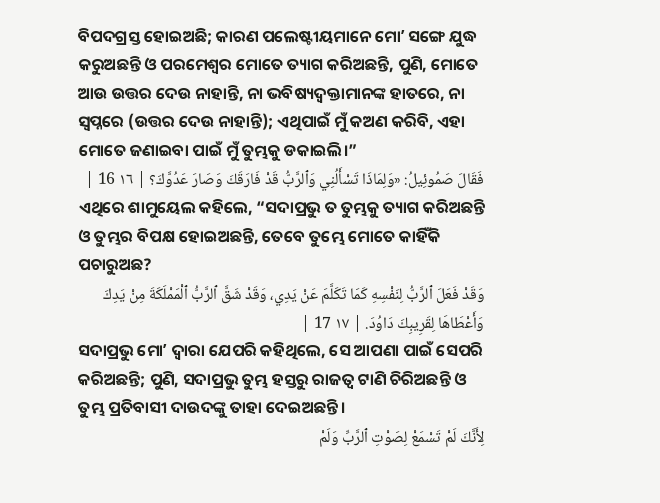ବିପଦଗ୍ରସ୍ତ ହୋଇଅଛି; କାରଣ ପଲେଷ୍ଟୀୟମାନେ ମୋʼ ସଙ୍ଗେ ଯୁଦ୍ଧ କରୁଅଛନ୍ତି ଓ ପରମେଶ୍ୱର ମୋତେ ତ୍ୟାଗ କରିଅଛନ୍ତି, ପୁଣି, ମୋତେ ଆଉ ଉତ୍ତର ଦେଉ ନାହାନ୍ତି, ନା ଭବିଷ୍ୟଦ୍ବକ୍ତାମାନଙ୍କ ହାତରେ, ନା ସ୍ୱପ୍ନରେ (ଉତ୍ତର ଦେଉ ନାହାନ୍ତି); ଏଥିପାଇଁ ମୁଁ କଅଣ କରିବି, ଏହା ମୋତେ ଜଣାଇବା ପାଇଁ ମୁଁ ତୁମ୍ଭକୁ ଡକାଇଲି।”
فَقَالَ صَمُوئِيلُ: «وَلِمَاذَا تَسْأَلُنِي وَٱلرَّبُّ قَدْ فَارَقَكَ وَصَارَ عَدُوَّكَ؟ | ١٦ 16 |
ଏଥିରେ ଶାମୁୟେଲ କହିଲେ, “ସଦାପ୍ରଭୁ ତ ତୁମ୍ଭକୁ ତ୍ୟାଗ କରିଅଛନ୍ତି ଓ ତୁମ୍ଭର ବିପକ୍ଷ ହୋଇଅଛନ୍ତି, ତେବେ ତୁମ୍ଭେ ମୋତେ କାହିଁକି ପଚାରୁଅଛ?
وَقَدْ فَعَلَ ٱلرَّبُّ لِنَفْسِهِ كَمَا تَكَلَّمَ عَنْ يَدِي، وَقَدْ شَقَّ ٱلرَّبُّ ٱلْمَمْلَكَةَ مِنْ يَدِكَ وَأَعْطَاهَا لِقَرِيبِكَ دَاوُدَ. | ١٧ 17 |
ସଦାପ୍ରଭୁ ମୋʼ ଦ୍ୱାରା ଯେପରି କହିଥିଲେ, ସେ ଆପଣା ପାଇଁ ସେପରି କରିଅଛନ୍ତି; ପୁଣି, ସଦାପ୍ରଭୁ ତୁମ୍ଭ ହସ୍ତରୁ ରାଜତ୍ୱ ଟାଣି ଚିରିଅଛନ୍ତି ଓ ତୁମ୍ଭ ପ୍ରତିବାସୀ ଦାଉଦଙ୍କୁ ତାହା ଦେଇଅଛନ୍ତି।
لِأَنَّكَ لَمْ تَسْمَعْ لِصَوْتِ ٱلرَّبِّ وَلَمْ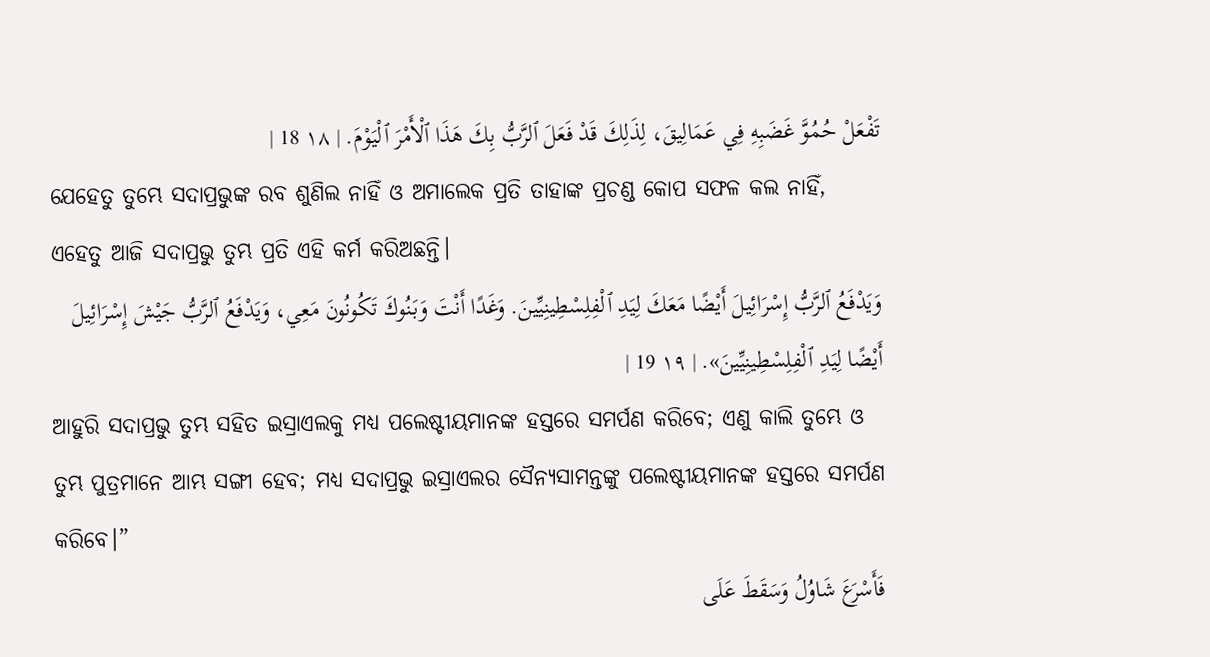تَفْعَلْ حُمُوَّ غَضَبِهِ فِي عَمَالِيقَ، لِذَلِكَ قَدْ فَعَلَ ٱلرَّبُّ بِكَ هَذَا ٱلْأَمْرَ ٱلْيَوْمَ. | ١٨ 18 |
ଯେହେତୁ ତୁମ୍ଭେ ସଦାପ୍ରଭୁଙ୍କ ରବ ଶୁଣିଲ ନାହିଁ ଓ ଅମାଲେକ ପ୍ରତି ତାହାଙ୍କ ପ୍ରଚଣ୍ଡ କୋପ ସଫଳ କଲ ନାହିଁ, ଏହେତୁ ଆଜି ସଦାପ୍ରଭୁ ତୁମ୍ଭ ପ୍ରତି ଏହି କର୍ମ କରିଅଛନ୍ତି।
وَيَدْفَعُ ٱلرَّبُّ إِسْرَائِيلَ أَيْضًا مَعَكَ لِيَدِ ٱلْفِلِسْطِينِيِّينَ. وَغَدًا أَنْتَ وَبَنُوكَ تَكُونُونَ مَعِي، وَيَدْفَعُ ٱلرَّبُّ جَيْشَ إِسْرَائِيلَ أَيْضًا لِيَدِ ٱلْفِلِسْطِينِيِّينَ». | ١٩ 19 |
ଆହୁରି ସଦାପ୍ରଭୁ ତୁମ୍ଭ ସହିତ ଇସ୍ରାଏଲକୁ ମଧ୍ୟ ପଲେଷ୍ଟୀୟମାନଙ୍କ ହସ୍ତରେ ସମର୍ପଣ କରିବେ; ଏଣୁ କାଲି ତୁମ୍ଭେ ଓ ତୁମ୍ଭ ପୁତ୍ରମାନେ ଆମ୍ଭ ସଙ୍ଗୀ ହେବ; ମଧ୍ୟ ସଦାପ୍ରଭୁ ଇସ୍ରାଏଲର ସୈନ୍ୟସାମନ୍ତଙ୍କୁ ପଲେଷ୍ଟୀୟମାନଙ୍କ ହସ୍ତରେ ସମର୍ପଣ କରିବେ।”
فَأَسْرَعَ شَاوُلُ وَسَقَطَ عَلَى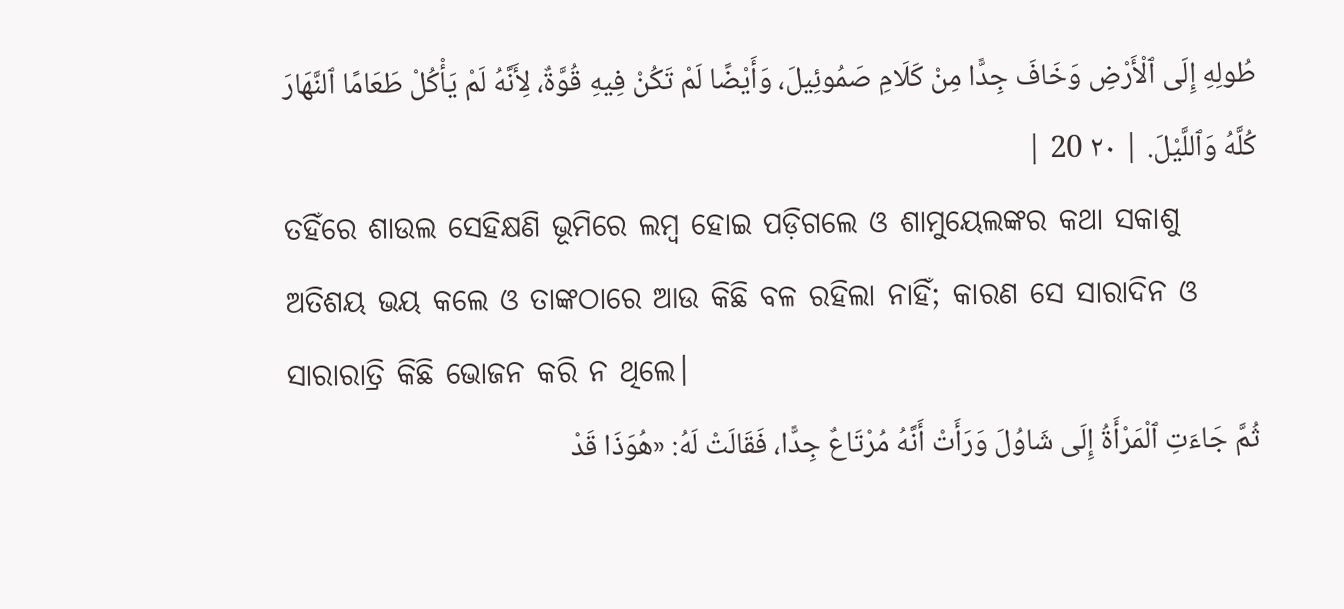طُولِهِ إِلَى ٱلْأَرْضِ وَخَافَ جِدًّا مِنْ كَلَامِ صَمُوئِيلَ، وَأَيْضًا لَمْ تَكُنْ فِيهِ قُوَّةٌ، لِأَنَّهُ لَمْ يَأْكُلْ طَعَامًا ٱلنَّهَارَ كُلَّهُ وَٱللَّيْلَ. | ٢٠ 20 |
ତହିଁରେ ଶାଉଲ ସେହିକ୍ଷଣି ଭୂମିରେ ଲମ୍ବ ହୋଇ ପଡ଼ିଗଲେ ଓ ଶାମୁୟେଲଙ୍କର କଥା ସକାଶୁ ଅତିଶୟ ଭୟ କଲେ ଓ ତାଙ୍କଠାରେ ଆଉ କିଛି ବଳ ରହିଲା ନାହିଁ; କାରଣ ସେ ସାରାଦିନ ଓ ସାରାରାତ୍ରି କିଛି ଭୋଜନ କରି ନ ଥିଲେ।
ثُمَّ جَاءَتِ ٱلْمَرْأَةُ إِلَى شَاوُلَ وَرَأَتْ أَنَّهُ مُرْتَاعٌ جِدًّا، فَقَالَتْ لَهُ: «هُوَذَا قَدْ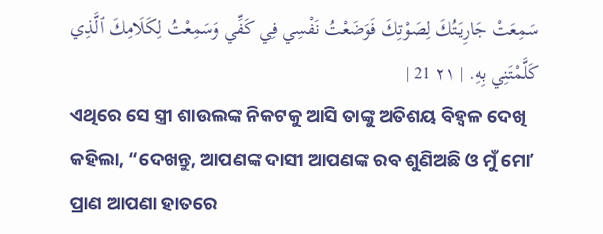سَمِعَتْ جَارِيَتُكَ لِصَوْتِكَ فَوَضَعْتُ نَفْسِي فِي كَفِّي وَسَمِعْتُ لِكَلَامِكَ ٱلَّذِي كَلَّمْتَنِي بِهِ. | ٢١ 21 |
ଏଥିରେ ସେ ସ୍ତ୍ରୀ ଶାଉଲଙ୍କ ନିକଟକୁ ଆସି ତାଙ୍କୁ ଅତିଶୟ ବିହ୍ୱଳ ଦେଖି କହିଲା, “ଦେଖନ୍ତୁ, ଆପଣଙ୍କ ଦାସୀ ଆପଣଙ୍କ ରବ ଶୁଣିଅଛି ଓ ମୁଁ ମୋʼ ପ୍ରାଣ ଆପଣା ହାତରେ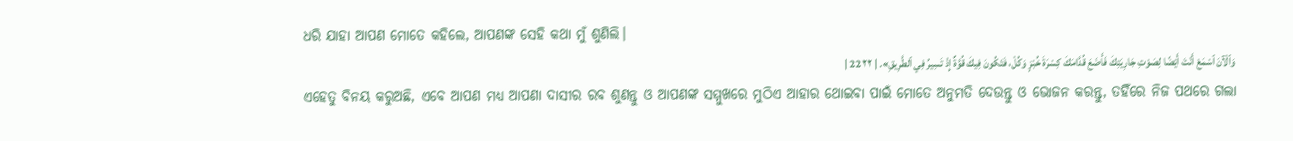ଧରି ଯାହା ଆପଣ ମୋତେ କହିଲେ, ଆପଣଙ୍କ ସେହି କଥା ମୁଁ ଶୁଣିଲି।
وَٱلْآنَ ٱسْمَعْ أَنْتَ أَيْضًا لِصَوْتِ جَارِيَتِكَ فَأَضَعَ قُدَّامَكَ كِسْرَةَ خُبْزٍ وَكُلْ، فَتَكُونَ فِيكَ قُوَّةٌ إِذْ تَسِيرُ فِي ٱلطَّرِيقِ». | ٢٢ 22 |
ଏହେତୁ ବିନୟ କରୁଅଛି, ଏବେ ଆପଣ ମଧ୍ୟ ଆପଣା ଦାସୀର ରବ ଶୁଣନ୍ତୁ ଓ ଆପଣଙ୍କ ସମ୍ମୁଖରେ ମୁଠିଏ ଆହାର ଥୋଇବା ପାଇଁ ମୋତେ ଅନୁମତି ଦେଉନ୍ତୁ ଓ ଭୋଜନ କରନ୍ତୁ, ତହିଁରେ ନିଜ ପଥରେ ଗଲା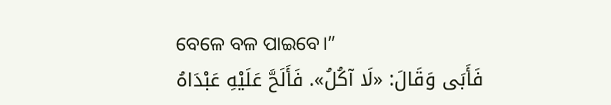ବେଳେ ବଳ ପାଇବେ।”
فَأَبَى وَقَالَ: «لَا آكُلُ». فَأَلَحَّ عَلَيْهِ عَبْدَاهُ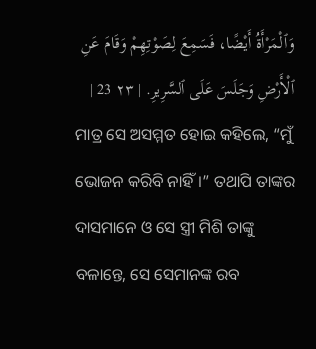وَٱلْمَرْأَةُ أَيْضًا، فَسَمِعَ لِصَوْتِهِمْ وَقَامَ عَنِ ٱلْأَرْضِ وَجَلَسَ عَلَى ٱلسَّرِيرِ. | ٢٣ 23 |
ମାତ୍ର ସେ ଅସମ୍ମତ ହୋଇ କହିଲେ, “ମୁଁ ଭୋଜନ କରିବି ନାହିଁ।” ତଥାପି ତାଙ୍କର ଦାସମାନେ ଓ ସେ ସ୍ତ୍ରୀ ମିଶି ତାଙ୍କୁ ବଳାନ୍ତେ, ସେ ସେମାନଙ୍କ ରବ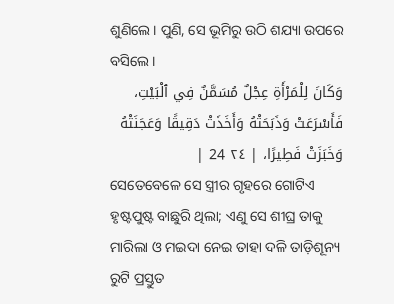ଶୁଣିଲେ। ପୁଣି, ସେ ଭୂମିରୁ ଉଠି ଶଯ୍ୟା ଉପରେ ବସିଲେ।
وَكَانَ لِلْمَرْأَةِ عِجْلٌ مُسَمَّنٌ فِي ٱلْبَيْتِ، فَأَسْرَعَتْ وَذَبَحَتْهُ وَأَخَذَتْ دَقِيقًا وَعَجَنَتْهُ وَخَبَزَتْ فَطِيرًا، | ٢٤ 24 |
ସେତେବେଳେ ସେ ସ୍ତ୍ରୀର ଗୃହରେ ଗୋଟିଏ ହୃଷ୍ଟପୁଷ୍ଟ ବାଛୁରି ଥିଲା; ଏଣୁ ସେ ଶୀଘ୍ର ତାକୁ ମାରିଲା ଓ ମଇଦା ନେଇ ତାହା ଦଳି ତାଡ଼ିଶୂନ୍ୟ ରୁଟି ପ୍ରସ୍ତୁତ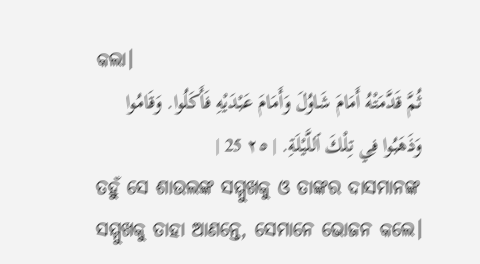କଲା।
ثُمَّ قَدَّمَتْهُ أَمَامَ شَاوُلَ وَأَمَامَ عَبْدَيْهِ فَأَكَلُوا. وَقَامُوا وَذَهَبُوا فِي تِلْكَ ٱللَّيْلَةِ. | ٢٥ 25 |
ତହୁଁ ସେ ଶାଉଲଙ୍କ ସମ୍ମୁଖକୁ ଓ ତାଙ୍କର ଦାସମାନଙ୍କ ସମ୍ମୁଖକୁ ତାହା ଆଣନ୍ତେ, ସେମାନେ ଭୋଜନ କଲେ।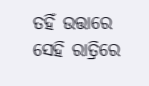ତହିଁ ଉତ୍ତାରେ ସେହି ରାତ୍ରିରେ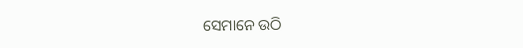ସେମାନେ ଉଠି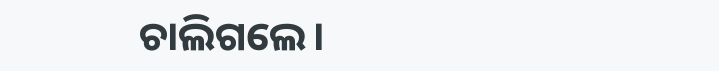ଚାଲିଗଲେ।